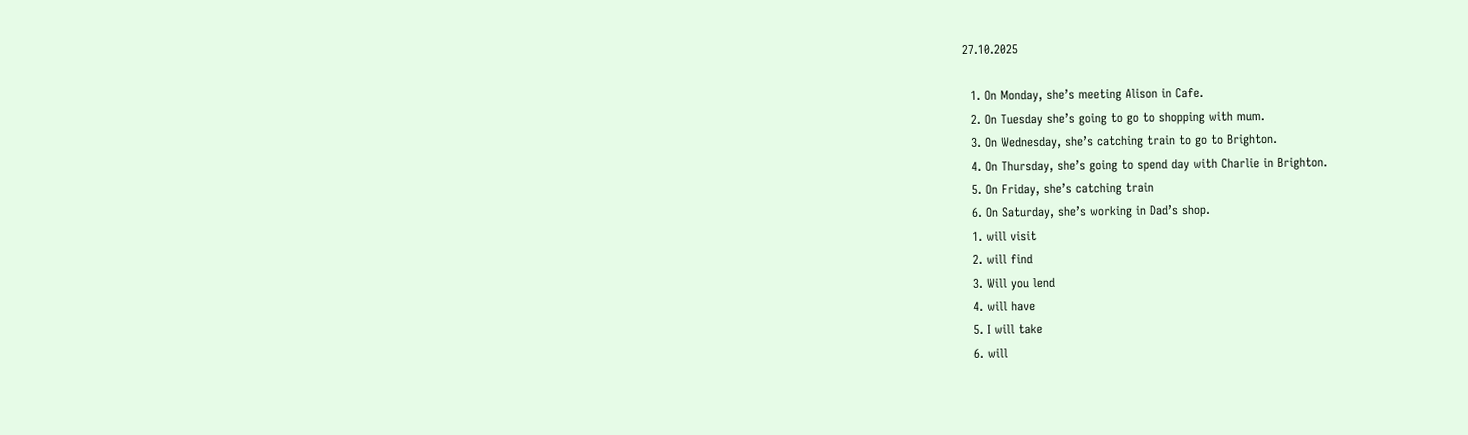27.10.2025

  1. On Monday, she’s meeting Alison in Cafe.
  2. On Tuesday she’s going to go to shopping with mum.
  3. On Wednesday, she’s catching train to go to Brighton.
  4. On Thursday, she’s going to spend day with Charlie in Brighton.
  5. On Friday, she’s catching train
  6. On Saturday, she’s working in Dad’s shop.
  1. will visit
  2. will find
  3. Will you lend
  4. will have
  5. I will take
  6. will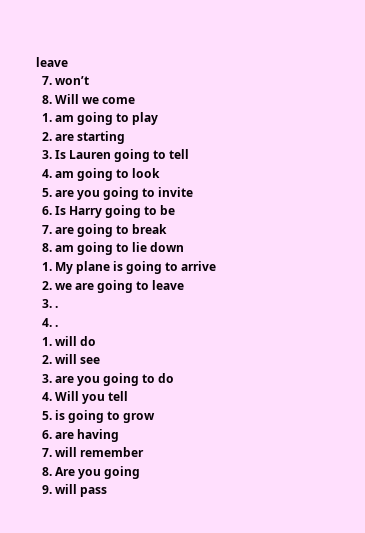leave
  7. won’t
  8. Will we come
  1. am going to play
  2. are starting
  3. Is Lauren going to tell
  4. am going to look
  5. are you going to invite
  6. Is Harry going to be
  7. are going to break
  8. am going to lie down
  1. My plane is going to arrive
  2. we are going to leave
  3. .
  4. .
  1. will do
  2. will see
  3. are you going to do
  4. Will you tell
  5. is going to grow
  6. are having
  7. will remember
  8. Are you going
  9. will pass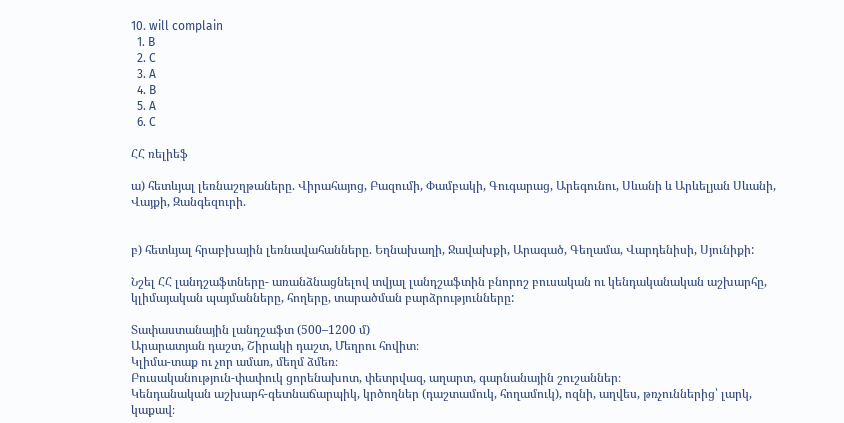10. will complain
  1. B
  2. C
  3. A
  4. B
  5. A
  6. C

ՀՀ ռելիեֆ

ա) հետևյալ լեռնաշղթաները. Վիրահայոց, Բազումի, Փամբակի, Գուգարաց, Արեգունու, Սևանի և Արևելյան Սևանի, Վայքի, Զանգեզուրի.


բ) հետևյալ հրաբխային լեռնավահանները. Եղնախաղի, Ջավախքի, Արագած, Գեղամա, Վարդենիսի, Սյունիքի:

Նշել ՀՀ լանդշաֆտները- առանձնացնելով տվյալ լանդշաֆտին բնորոշ բուսական ու կենդականական աշխարհը, կլիմայական պայմանները, հողերը, տարածման բարձրությունները:

Տափաստանային լանդշաֆտ (500–1200 մ)
Արարատյան դաշտ, Շիրակի դաշտ, Մեղրու հովիտ։
Կլիմա-տաք ու չոր ամառ, մեղմ ձմեռ։
Բուսականություն-փափուկ ցորենախոտ, փետրվազ, աղարտ, գարնանային շուշաններ։
Կենդանական աշխարհ-գետնաճարպիկ, կրծողներ (դաշտամուկ, հողամուկ), ոզնի, աղվես, թռչուններից՝ լարկ, կաքավ։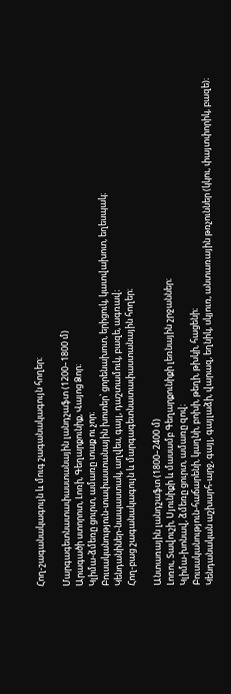Հող-շագանակագույն և մուգ շագանակագույն հողեր։

Մարգագետնատափաստանային լանդշաֆտ (1200–1800 մ)
Արագածի ստորոտ, Լոռի, Գեղարքունիք, Վայոց Ձոր։
Կլիմա-ձմեռը ցուրտ, ամառը տաք ու չոր։
Բուսականություն-տափաստանային խոտեր՝ ցորենախոտ, երիցուկ, կատվախոտ, եղեսպակ։
Կենդանիներ-նապաստակ, աղվես, գայլ, դաշտամուկ, բազե, ագռավ։
Հող-բաց շագանակագույն և մարգագետնատափաստանային հողեր։

Անտառային լանդշաֆտ (1800–2400 մ)
Լոռու, Տավուշի, Սյունիքի և մասամբ Գեղարքունիքի լեռնային շրջաններ։
Կլիմա-խոնավ, ձմեռը ցուրտ, ամառը զով։
Բուսականություն-հաճարենի, կաղնի, բոխի, թեղի, թխկի, հացենի։
Կենդանական աշխարհ-արջ, գայլ, գայլաձի, վարազ, եղնիկ, սկյուռ, անտառային թռչուններ (կկու, փայտփորիկ, բազե)։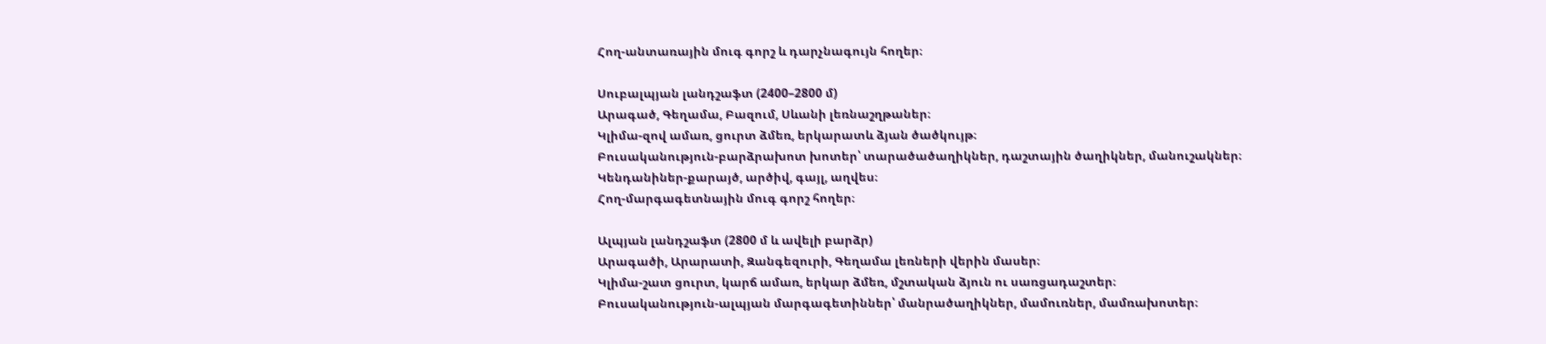Հող-անտառային մուգ գորշ և դարչնագույն հողեր։

Սուբալպյան լանդշաֆտ (2400–2800 մ)
Արագած, Գեղամա, Բազում, Սևանի լեռնաշղթաներ։
Կլիմա-զով ամառ, ցուրտ ձմեռ, երկարատև ձյան ծածկույթ։
Բուսականություն-բարձրախոտ խոտեր՝ տարածածաղիկներ, դաշտային ծաղիկներ, մանուշակներ։
Կենդանիներ-քարայծ, արծիվ, գայլ, աղվես։
Հող-մարգագետնային մուգ գորշ հողեր։

Ալպյան լանդշաֆտ (2800 մ և ավելի բարձր)
Արագածի, Արարատի, Զանգեզուրի, Գեղամա լեռների վերին մասեր։
Կլիմա-շատ ցուրտ, կարճ ամառ, երկար ձմեռ, մշտական ձյուն ու սառցադաշտեր։
Բուսականություն-ալպյան մարգագետիններ՝ մանրածաղիկներ, մամուռներ, մամռախոտեր։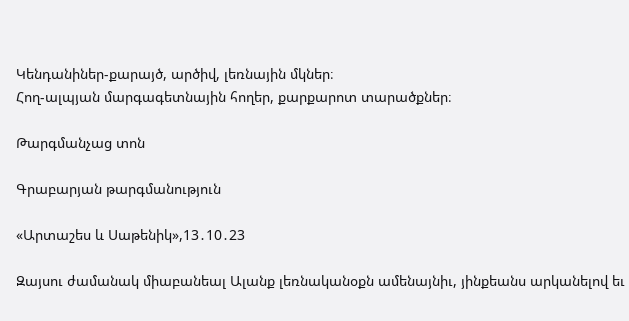Կենդանիներ-քարայծ, արծիվ, լեռնային մկներ։
Հող-ալպյան մարգագետնային հողեր, քարքարոտ տարածքներ։

Թարգմանչաց տոն

Գրաբարյան թարգմանություն

«Արտաշես և Սաթենիկ»,13․10․23

Զայսու ժամանակ միաբանեալ Ալանք լեռնականօքն ամենայնիւ, յինքեանս արկանելով եւ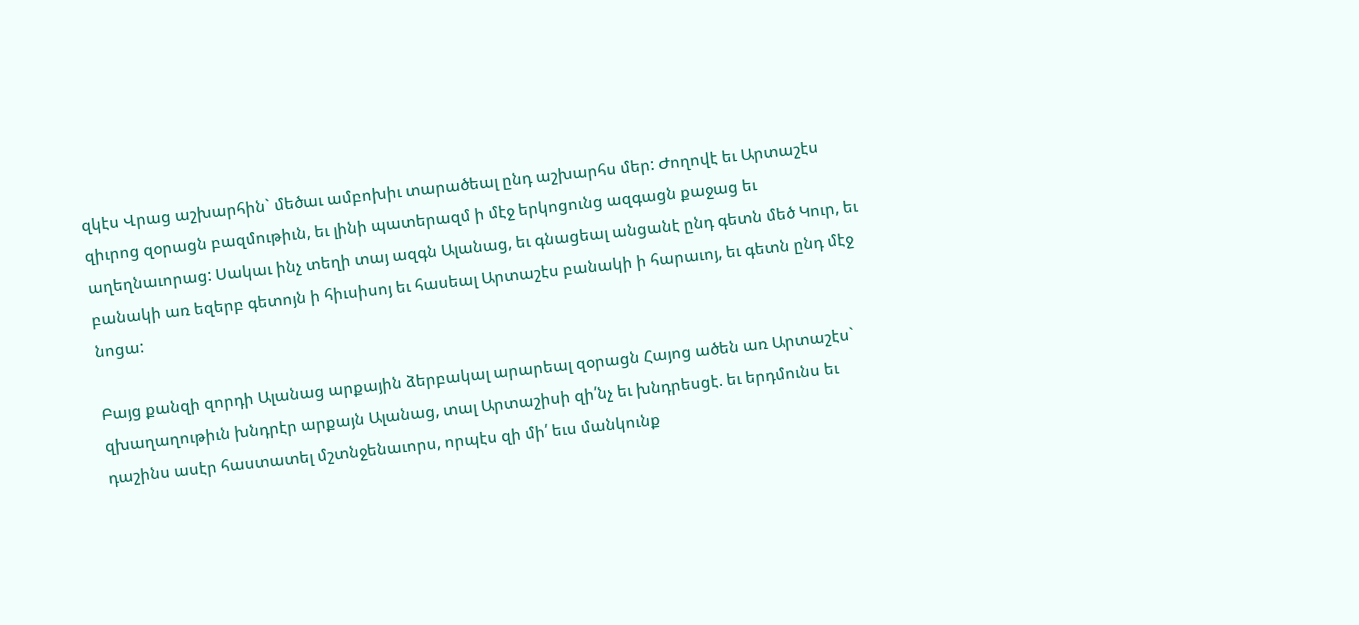զկէս Վրաց աշխարհին` մեծաւ ամբոխիւ տարածեալ ընդ աշխարհս մեր: Ժողովէ եւ Արտաշէս զիւրոց զօրացն բազմութիւն, եւ լինի պատերազմ ի մէջ երկոցունց ազգացն քաջաց եւ աղեղնաւորաց: Սակաւ ինչ տեղի տայ ազգն Ալանաց, եւ գնացեալ անցանէ ընդ գետն մեծ Կուր, եւ բանակի առ եզերբ գետոյն ի հիւսիսոյ եւ հասեալ Արտաշէս բանակի ի հարաւոյ, եւ գետն ընդ մէջ նոցա:

Բայց քանզի զորդի Ալանաց արքային ձերբակալ արարեալ զօրացն Հայոց ածեն առ Արտաշէս` զխաղաղութիւն խնդրէր արքայն Ալանաց, տալ Արտաշիսի զի՛նչ եւ խնդրեսցէ. եւ երդմունս եւ դաշինս ասէր հաստատել մշտնջենաւորս, որպէս զի մի՛ եւս մանկունք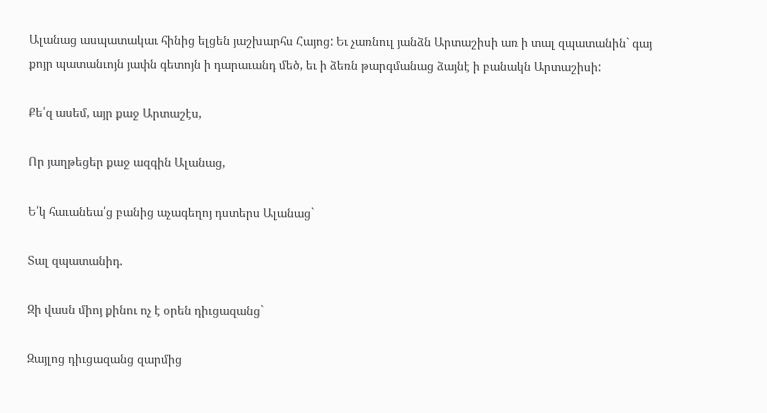Ալանաց ասպատակաւ հինից ելցեն յաշխարհս Հայոց: Եւ չառնուլ յանձն Արտաշիսի առ ի տալ զպատանին` գայ քոյր պատանւոյն յափն գետոյն ի դարաւանդ մեծ, եւ ի ձեռն թարգմանաց ձայնէ ի բանակն Արտաշիսի:

Քե՛զ ասեմ, այր քաջ Արտաշէս,

Որ յաղթեցեր քաջ ազգին Ալանաց,

Ե՛կ հաւանեա՛ց բանից աչագեղոյ դստերս Ալանաց`

Տալ զպատանիդ.

Զի վասն միոյ քինու ոչ է օրեն դիւցազանց`

Զայլոց դիւցազանց զարմից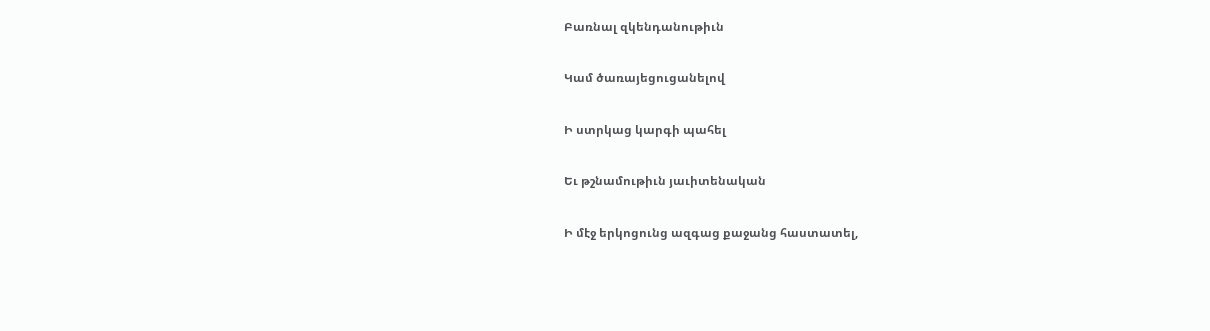Բառնալ զկենդանութիւն

Կամ ծառայեցուցանելով

Ի ստրկաց կարգի պահել

Եւ թշնամութիւն յաւիտենական

Ի մէջ երկոցունց ազգաց քաջանց հաստատել,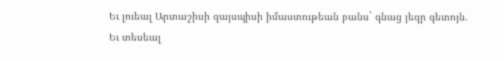Եւ լուեալ Արտաշիսի զայսպիսի իմաստութեան բանս` գնաց յեզր գետոյն. Եւ տեսեալ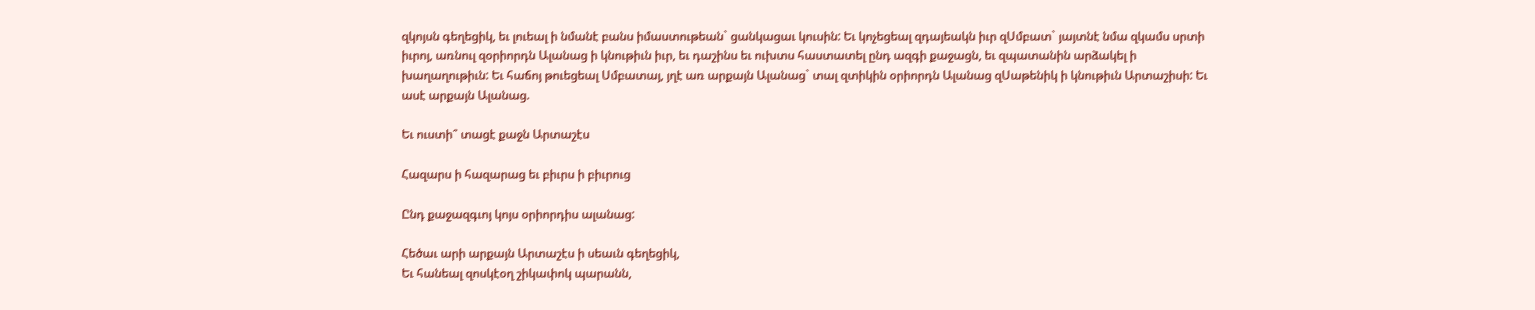զկոյսն գեղեցիկ, եւ լուեալ ի նմանէ բանս իմաստութեան` ցանկացաւ կուսին: Եւ կոչեցեալ զդայեակն իւր զՍմբատ` յայտնէ նմա զկամս սրտի իւրոյ, առնուլ զօրիորդն Ալանաց ի կնութիւն իւր, եւ դաշինս եւ ուխտս հաստատել ընդ ազգի քաջացն, եւ զպատանին արձակել ի խաղաղութիւն: Եւ հաճոյ թուեցեալ Սմբատայ, յղէ առ արքայն Ալանաց` տալ զտիկին օրիորդն Ալանաց զՍաթենիկ ի կնութիւն Արտաշիսի: Եւ ասէ արքայն Ալանաց.

Եւ ուստի՞ տացէ քաջն Արտաշէս

Հազարս ի հազարաց եւ բիւրս ի բիւրուց

Ընդ քաջազգւոյ կոյս օրիորդիս ալանաց:

Հեծաւ արի արքայն Արտաշէս ի սեաւն գեղեցիկ,
Եւ հանեալ զոսկէօղ շիկափոկ պարանն,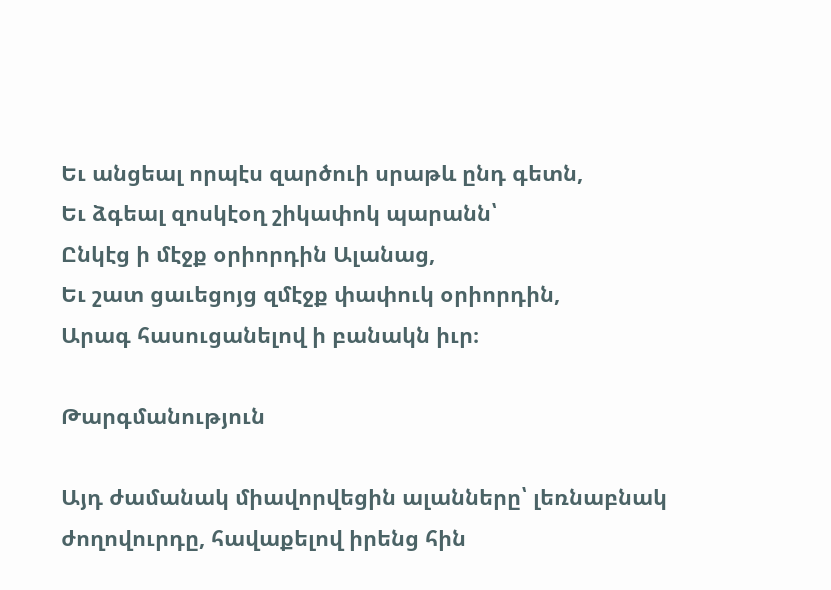Եւ անցեալ որպէս զարծուի սրաթև ընդ գետն,
Եւ ձգեալ զոսկէօղ շիկափոկ պարանն՝
Ընկէց ի մէջք օրիորդին Ալանաց,
Եւ շատ ցաւեցոյց զմէջք փափուկ օրիորդին,
Արագ հասուցանելով ի բանակն իւր։

Թարգմանություն

Այդ ժամանակ միավորվեցին ալանները՝ լեռնաբնակ ժողովուրդը, հավաքելով իրենց հին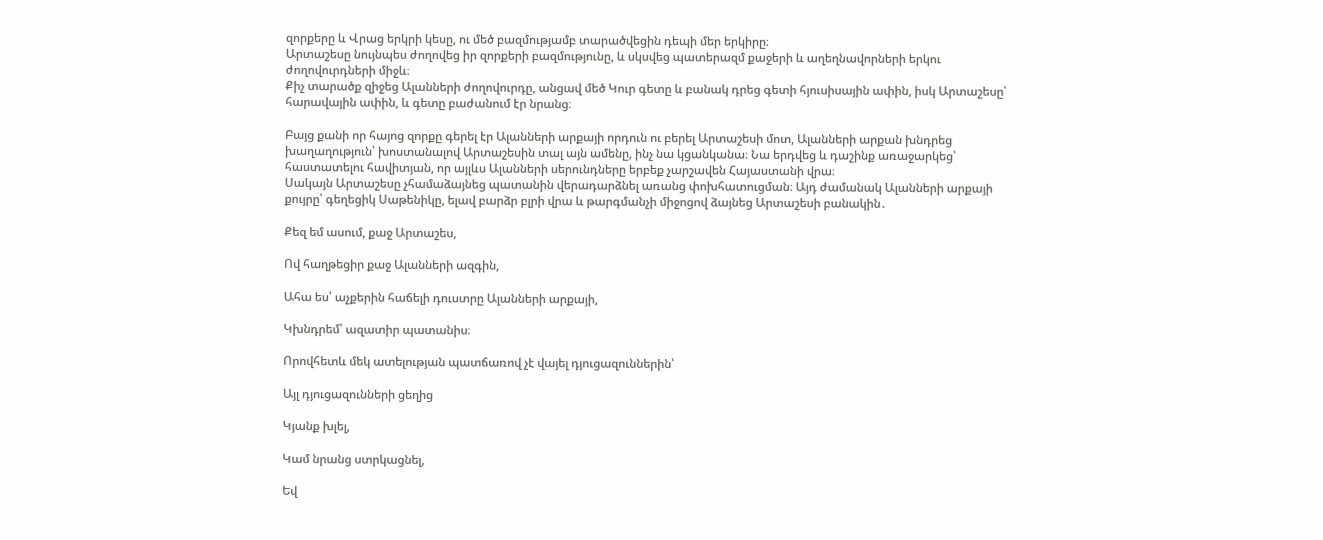զորքերը և Վրաց երկրի կեսը, ու մեծ բազմությամբ տարածվեցին դեպի մեր երկիրը։
Արտաշեսը նույնպես ժողովեց իր զորքերի բազմությունը, և սկսվեց պատերազմ քաջերի և աղեղնավորների երկու ժողովուրդների միջև։
Քիչ տարածք զիջեց Ալանների ժողովուրդը, անցավ մեծ Կուր գետը և բանակ դրեց գետի հյուսիսային ափին, իսկ Արտաշեսը՝ հարավային ափին, և գետը բաժանում էր նրանց։

Բայց քանի որ հայոց զորքը գերել էր Ալանների արքայի որդուն ու բերել Արտաշեսի մոտ, Ալանների արքան խնդրեց խաղաղություն՝ խոստանալով Արտաշեսին տալ այն ամենը, ինչ նա կցանկանա։ Նա երդվեց և դաշինք առաջարկեց՝ հաստատելու հավիտյան, որ այլևս Ալանների սերունդները երբեք չարշավեն Հայաստանի վրա։
Սակայն Արտաշեսը չհամաձայնեց պատանին վերադարձնել առանց փոխհատուցման։ Այդ ժամանակ Ալանների արքայի քույրը՝ գեղեցիկ Սաթենիկը, ելավ բարձր բլրի վրա և թարգմանչի միջոցով ձայնեց Արտաշեսի բանակին․

Քեզ եմ ասում, քաջ Արտաշես,

Ով հաղթեցիր քաջ Ալանների ազգին,

Ահա ես՝ աչքերին հաճելի դուստրը Ալանների արքայի,

Կխնդրեմ՝ ազատիր պատանիս։

Որովհետև մեկ ատելության պատճառով չէ վայել դյուցազուններին՝

Այլ դյուցազունների ցեղից

Կյանք խլել,

Կամ նրանց ստրկացնել,

Եվ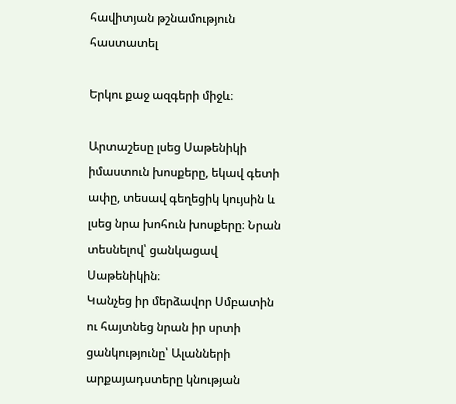հավիտյան թշնամություն հաստատել

Երկու քաջ ազգերի միջև։

Արտաշեսը լսեց Սաթենիկի իմաստուն խոսքերը, եկավ գետի ափը, տեսավ գեղեցիկ կույսին և լսեց նրա խոհուն խոսքերը։ Նրան տեսնելով՝ ցանկացավ Սաթենիկին։
Կանչեց իր մերձավոր Սմբատին ու հայտնեց նրան իր սրտի ցանկությունը՝ Ալանների արքայադստերը կնության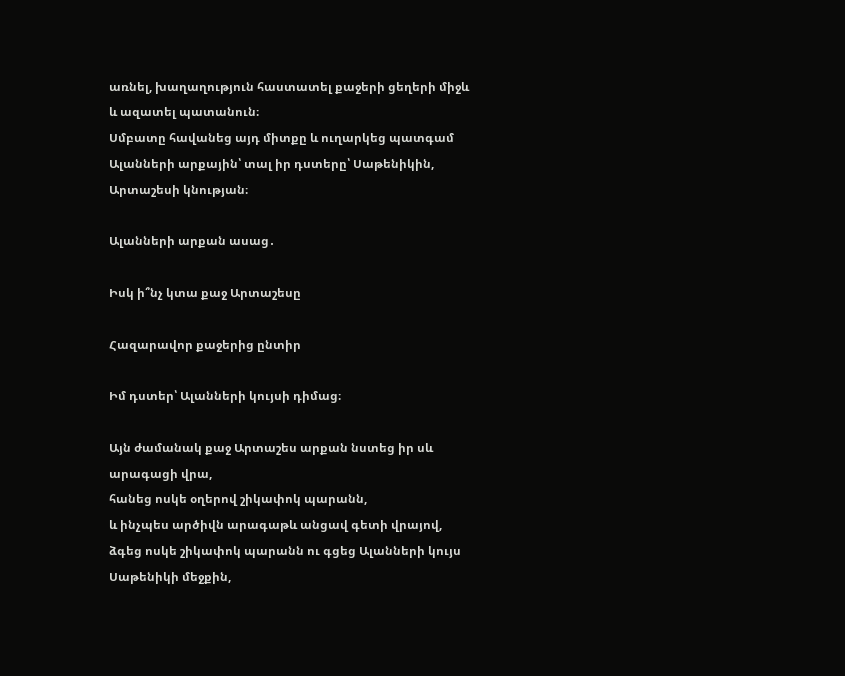առնել, խաղաղություն հաստատել քաջերի ցեղերի միջև և ազատել պատանուն։
Սմբատը հավանեց այդ միտքը և ուղարկեց պատգամ Ալանների արքային՝ տալ իր դստերը՝ Սաթենիկին, Արտաշեսի կնության։

Ալանների արքան ասաց․

Իսկ ի՞նչ կտա քաջ Արտաշեսը

Հազարավոր քաջերից ընտիր

Իմ դստեր՝ Ալանների կույսի դիմաց։

Այն ժամանակ քաջ Արտաշես արքան նստեց իր սև արագացի վրա,
հանեց ոսկե օղերով շիկափոկ պարանն,
և ինչպես արծիվն արագաթև անցավ գետի վրայով,
ձգեց ոսկե շիկափոկ պարանն ու գցեց Ալանների կույս Սաթենիկի մեջքին,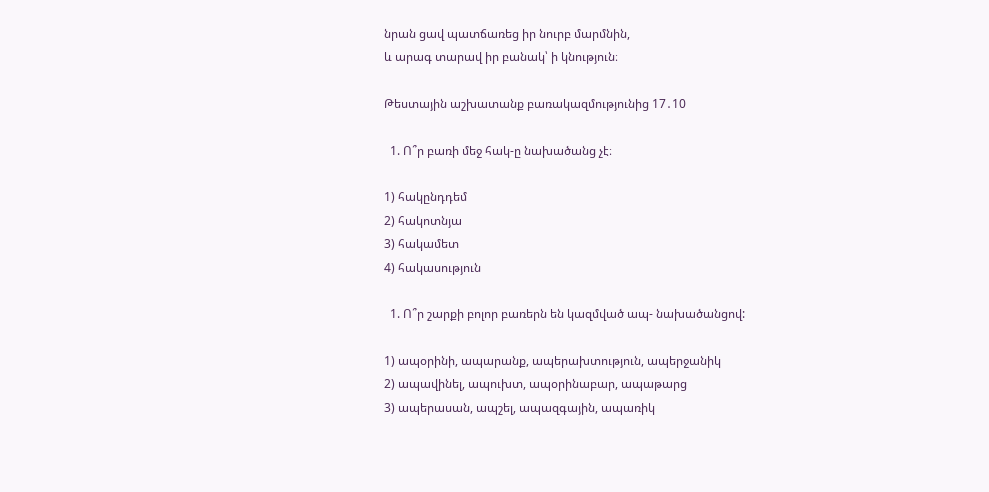նրան ցավ պատճառեց իր նուրբ մարմնին,
և արագ տարավ իր բանակ՝ ի կնություն։

Թեստային աշխատանք բառակազմությունից 17․10

  1. Ո՞ր բառի մեջ հակ-ը նախածանց չէ։

1) հակընդդեմ
2) հակոտնյա
3) հակամետ
4) հակասություն

  1. Ո՞ր շարքի բոլոր բառերն են կազմված ապ- նախածանցով:

1) ապօրինի, ապարանք, ապերախտություն, ապերջանիկ
2) ապավինել, ապուխտ, ապօրինաբար, ապաթարց
3) ապերասան, ապշել, ապազգային, ապառիկ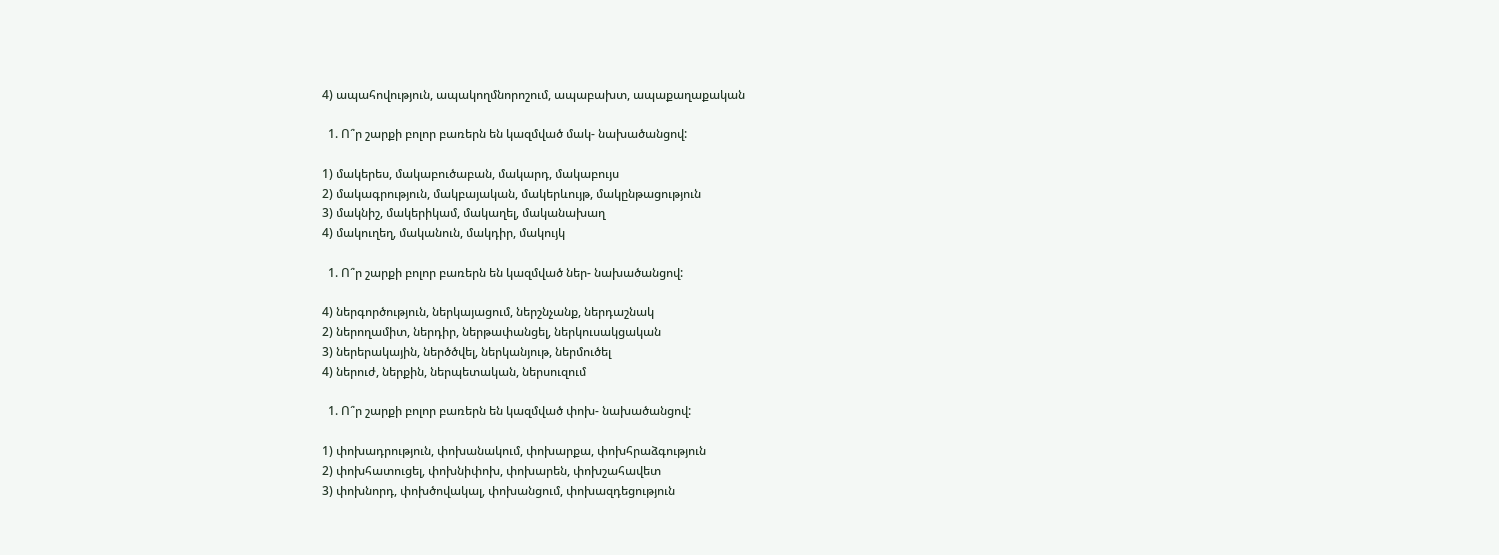4) ապահովություն, ապակողմնորոշում, ապաբախտ, ապաքաղաքական

  1. Ո՞ր շարքի բոլոր բառերն են կազմված մակ- նախածանցով:

1) մակերես, մակաբուծաբան, մակարդ, մակաբույս
2) մակագրություն, մակբայական, մակերևույթ, մակընթացություն
3) մակնիշ, մակերիկամ, մակաղել, մականախաղ
4) մակուղեղ, մականուն, մակդիր, մակույկ

  1. Ո՞ր շարքի բոլոր բառերն են կազմված ներ- նախածանցով:

4) ներգործություն, ներկայացում, ներշնչանք, ներդաշնակ
2) ներողամիտ, ներդիր, ներթափանցել, ներկուսակցական
3) ներերակային, ներծծվել, ներկանյութ, ներմուծել
4) ներուժ, ներքին, ներպետական, ներսուզում

  1. Ո՞ր շարքի բոլոր բառերն են կազմված փոխ- նախածանցով:

1) փոխադրություն, փոխանակում, փոխարքա, փոխհրաձգություն
2) փոխհատուցել, փոխնիփոխ, փոխարեն, փոխշահավետ
3) փոխնորդ, փոխծովակալ, փոխանցում, փոխազդեցություն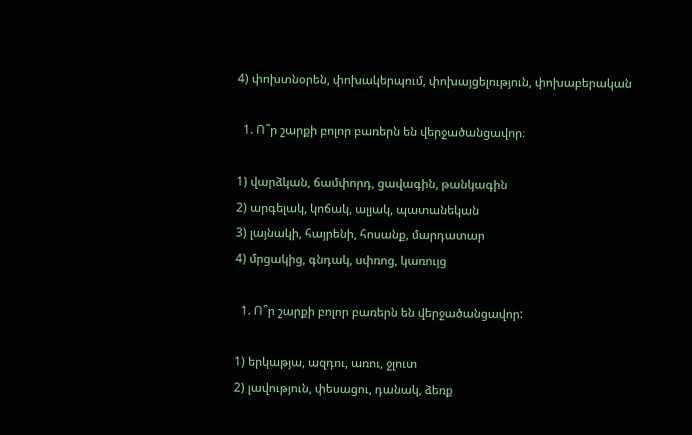4) փոխտնօրեն, փոխակերպում, փոխայցելություն, փոխաբերական

  1. Ո՞ր շարքի բոլոր բառերն են վերջածանցավոր։

1) վարձկան, ճամփորդ, ցավագին, թանկագին
2) արգելակ, կոճակ, ալյակ, պատանեկան
3) լայնակի, հայրենի, հոսանք, մարդատար
4) մրցակից, գնդակ, սփռոց, կառույց

  1. Ո՞ր շարքի բոլոր բառերն են վերջածանցավոր:

1) երկաթյա, ազդու, առու, ջլուտ
2) լավություն, փեսացու, դանակ, ձեռք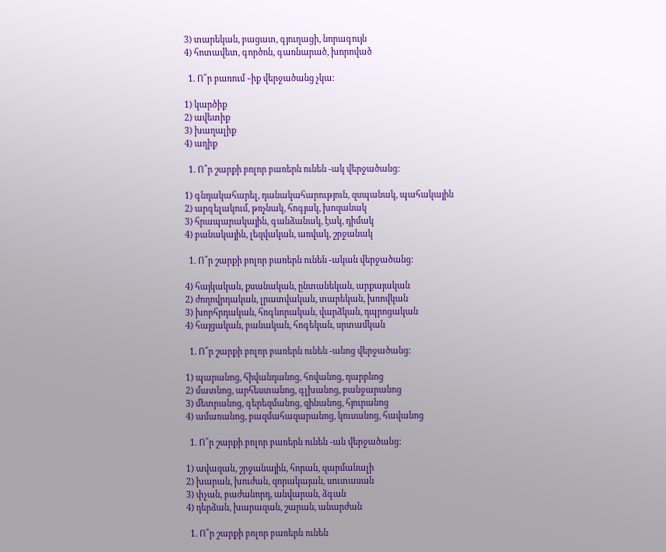3) տարեկան, բացատ, գյուղացի, նորագույն
4) հոտավետ, գործոն, գառնարած, խորոված

  1. Ո՞ր բառում ֊իք վերջածանց չկա:

1) կարծիք
2) ավետիք
3) խաղալիք
4) աղիք

  1. Ո՞ր շարքի բոլոր բառերն ունեն -ակ վերջածանց:

1) գնդակահարել, դանակահարություն, զսպանակ, պահակային
2) արգելակում, թռչնակ, հոգյակ, խոզանակ
3) հրապարակային, գանձանակ, էակ, դիմակ
4) բանակային, լեզվական, առվակ, շրջանակ

  1. Ո՞ր շարքի բոլոր բառերն ունեն -ական վերջածանց:

4) հայկական, քսանական, ընտանեկան, արքայական
2) ժողովրդական, լրատվական, տարեկան, խռովկան
3) խորհրդական, հոգևորական, վարձկան, դպրոցական
4) հայցական, բանական, հոգեկան, սրտամկան

  1. Ո՞ր շարքի բոլոր բառերն ունեն -անոց վերջածանց:

1) պարանոց, հիվանդանոց, հովանոց, դարբնոց
2) մատնոց, արհեստանոց, գլխանոց, բանջարանոց
3) մետրանոց, գերեզմանոց, զինանոց, հյուրանոց
4) ամառանոց, բազմահազարանոց, կուսանոց, հավանոց

  1. Ո՞ր շարքի բոլոր բառերն ունեն -ան վերջածանց:

1) ավազան, շրջանային, հորան, զարմանալի
2) խարան, խուժան, զորակայան, սուտասան
3) փչան, բաժանորդ, անվարան, ձգան
4) դերձան, խարազան, շարան, անարժան

  1. Ո՞ր շարքի բոլոր բառերն ունեն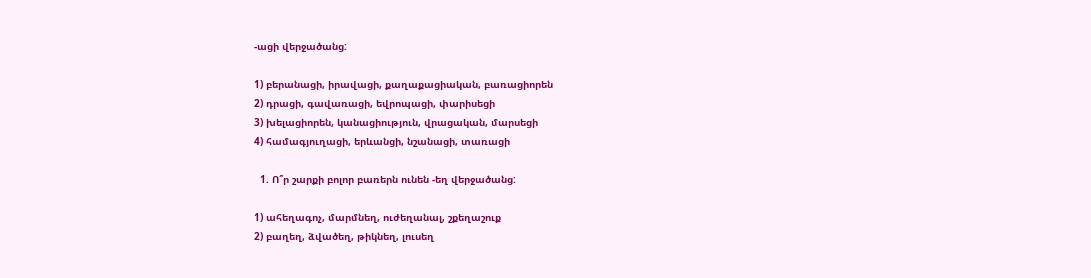-ացի վերջածանց:

1) բերանացի, իրավացի, քաղաքացիական, բառացիորեն
2) դրացի, գավառացի, եվրոպացի, փարիսեցի
3) խելացիորեն, կանացիություն, վրացական, մարսեցի
4) համագյուղացի, երևանցի, նշանացի, տառացի

  1. Ո՞ր շարքի բոլոր բառերն ունեն -եղ վերջածանց:

1) ահեղագոչ, մարմնեղ, ուժեղանալ, շքեղաշուք
2) բաղեղ, ձվածեղ, թիկնեղ, լուսեղ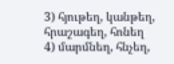3) հյութեղ, կանթեղ, հրաշագեղ, հոնեղ
4) մարմնեղ, հնչեղ,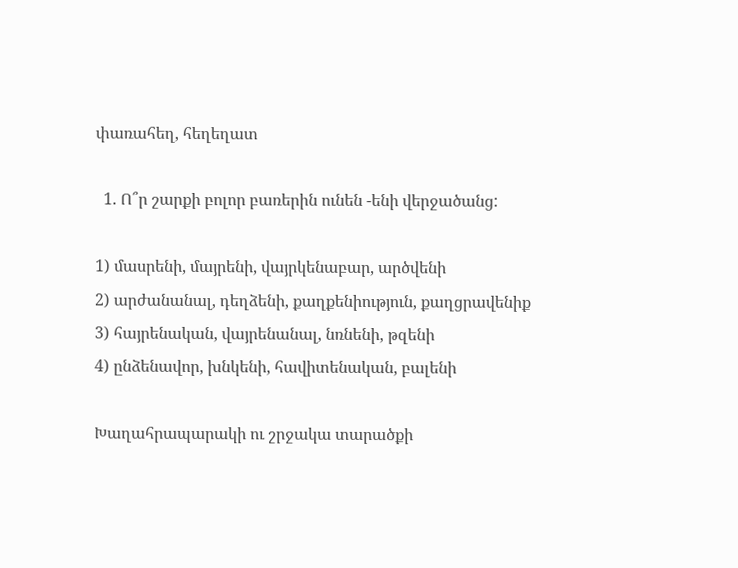փառահեղ, հեղեղատ

  1. Ո՞ր շարքի բոլոր բառերին ունեն -ենի վերջածանց:

1) մասրենի, մայրենի, վայրկենաբար, արծվենի
2) արժանանալ, դեղձենի, քաղքենիություն, քաղցրավենիք
3) հայրենական, վայրենանալ, նռնենի, թզենի
4) ընձենավոր, խնկենի, հավիտենական, բալենի

Խաղահրապարակի ու շրջակա տարածքի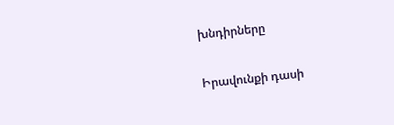խնդիրները

Իրավունքի դասի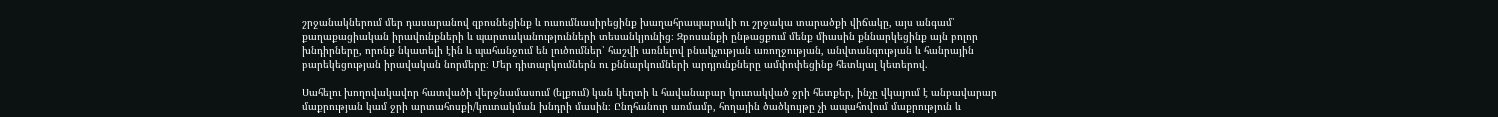շրջանակներում մեր դասարանով զբոսնեցինք և ուսումնասիրեցինք խաղահրապարակի ու շրջակա տարածքի վիճակը, այս անգամ՝ քաղաքացիական իրավունքների և պարտականությունների տեսանկյունից։ Զբոսանքի ընթացքում մենք միասին քննարկեցինք այն բոլոր խնդիրները, որոնք նկատելի էին և պահանջում են լուծումներ՝ հաշվի առնելով բնակչության առողջության, անվտանգության և հանրային բարեկեցության իրավական նորմերը։ Մեր դիտարկումներն ու քննարկումների արդյունքները ամփոփեցինք հետևյալ կետերով.

Սահելու խողովակավոր հատվածի վերջնամասում (ելքում) կան կեղտի և հավանաբար կուտակված ջրի հետքեր, ինչը վկայում է անբավարար մաքրության կամ ջրի արտահոսքի/կուտակման խնդրի մասին։ Ընդհանուր առմամբ, հողային ծածկույթը չի ապահովում մաքրություն և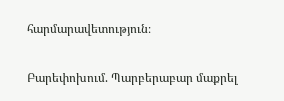հարմարավետություն։

Բարեփոխում. Պարբերաբար մաքրել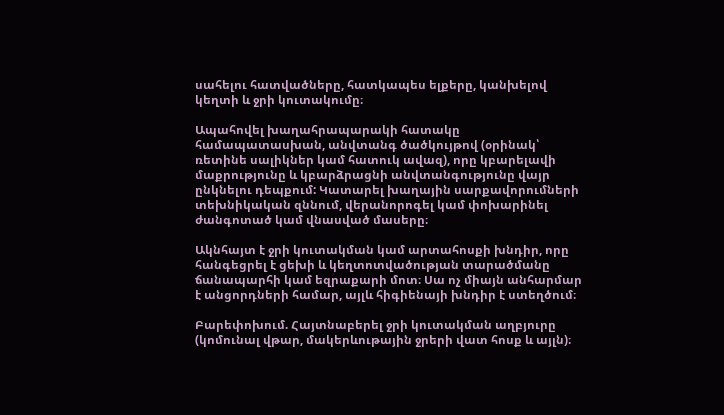սահելու հատվածները, հատկապես ելքերը, կանխելով կեղտի և ջրի կուտակումը։

Ապահովել խաղահրապարակի հատակը համապատասխան, անվտանգ ծածկույթով (օրինակ՝ ռետինե սալիկներ կամ հատուկ ավազ), որը կբարելավի մաքրությունը և կբարձրացնի անվտանգությունը վայր ընկնելու դեպքում: Կատարել խաղային սարքավորումների տեխնիկական զննում, վերանորոգել կամ փոխարինել ժանգոտած կամ վնասված մասերը։

Ակնհայտ է ջրի կուտակման կամ արտահոսքի խնդիր, որը հանգեցրել է ցեխի և կեղտոտվածության տարածմանը ճանապարհի կամ եզրաքարի մոտ։ Սա ոչ միայն անհարմար է անցորդների համար, այլև հիգիենայի խնդիր է ստեղծում։

Բարեփոխում. Հայտնաբերել ջրի կուտակման աղբյուրը (կոմունալ վթար, մակերևութային ջրերի վատ հոսք և այլն)։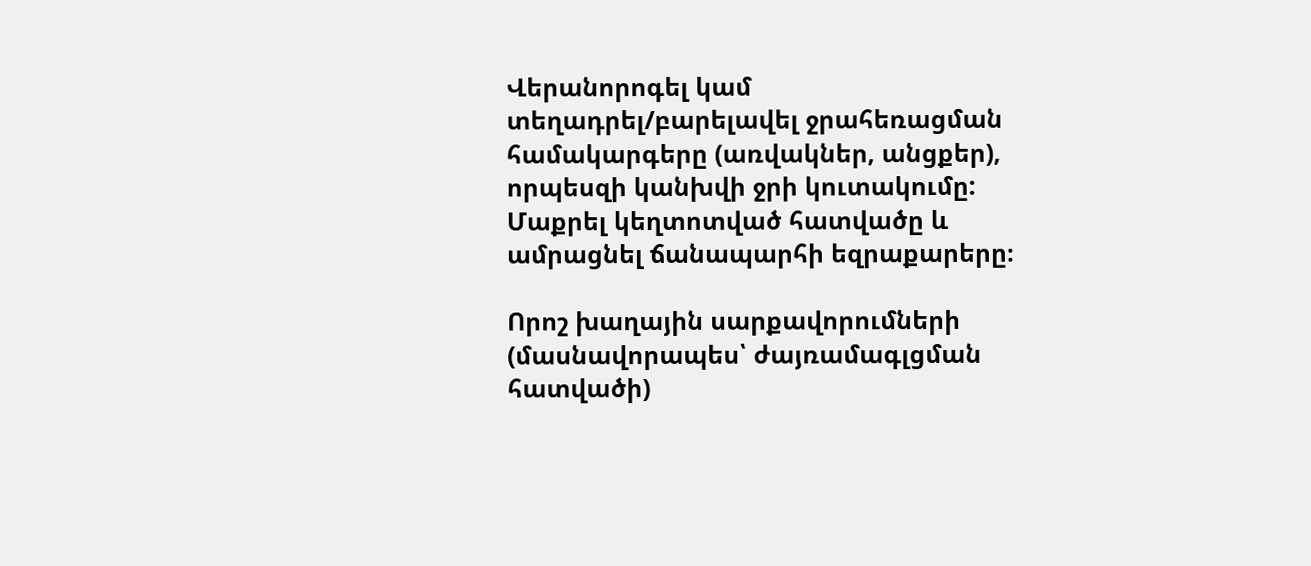Վերանորոգել կամ տեղադրել/բարելավել ջրահեռացման համակարգերը (առվակներ, անցքեր), որպեսզի կանխվի ջրի կուտակումը: Մաքրել կեղտոտված հատվածը և ամրացնել ճանապարհի եզրաքարերը։

Որոշ խաղային սարքավորումների (մասնավորապես՝ ժայռամագլցման հատվածի)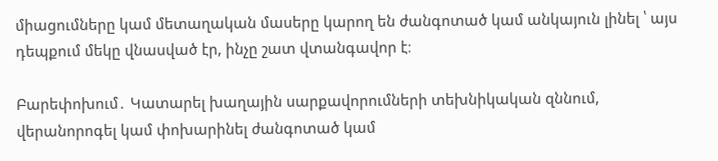միացումները կամ մետաղական մասերը կարող են ժանգոտած կամ անկայուն լինել ՝ այս դեպքում մեկը վնասված էր, ինչը շատ վտանգավոր է։

Բարեփոխում․ Կատարել խաղային սարքավորումների տեխնիկական զննում, վերանորոգել կամ փոխարինել ժանգոտած կամ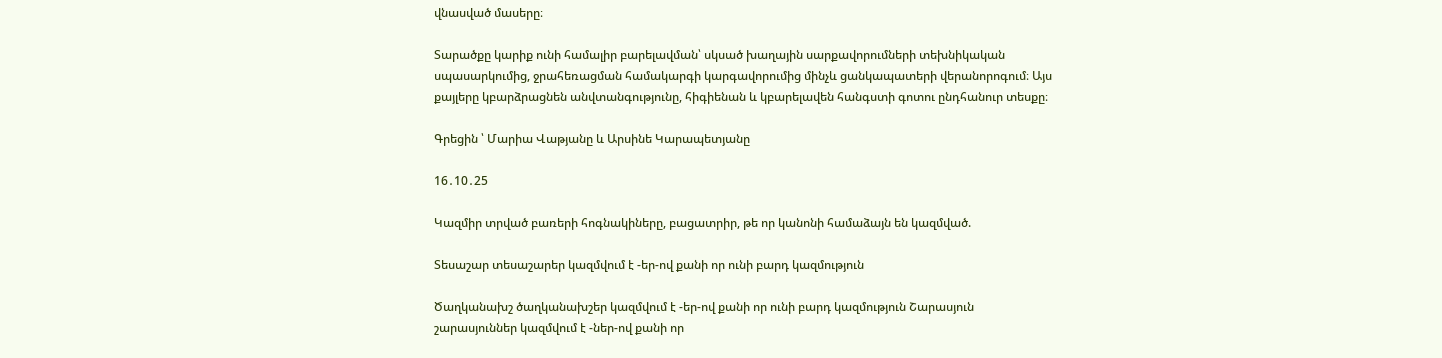վնասված մասերը։

Տարածքը կարիք ունի համալիր բարելավման՝ սկսած խաղային սարքավորումների տեխնիկական սպասարկումից, ջրահեռացման համակարգի կարգավորումից մինչև ցանկապատերի վերանորոգում։ Այս քայլերը կբարձրացնեն անվտանգությունը, հիգիենան և կբարելավեն հանգստի գոտու ընդհանուր տեսքը։

Գրեցին ՝ Մարիա Վաթյանը և Արսինե Կարապետյանը

16․10․25

Կազմիր տրված բառերի հոգնակիները, բացատրիր, թե որ կանոնի համաձայն են կազմված.

Տեսաշար տեսաշարեր կազմվում է -եր-ով քանի որ ունի բարդ կազմություն

Ծաղկանախշ ծաղկանախշեր կազմվում է -եր-ով քանի որ ունի բարդ կազմություն Շարասյուն շարասյուններ կազմվում է -ներ-ով քանի որ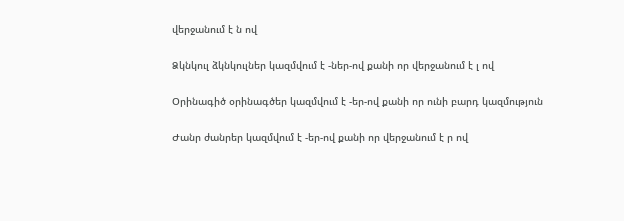վերջանում է ն ով

Ձկնկուլ ձկնկուլներ կազմվում է -ներ-ով քանի որ վերջանում է լ ով

Օրինագիծ օրինագծեր կազմվում է -եր-ով քանի որ ունի բարդ կազմություն

Ժանր ժանրեր կազմվում է -եր-ով քանի որ վերջանում է ր ով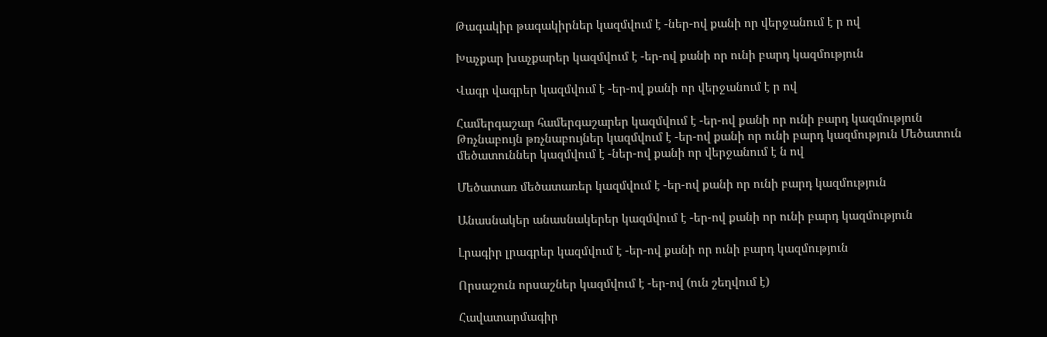Թագակիր թագակիրներ կազմվում է -ներ-ով քանի որ վերջանում է ր ով

Խաչքար խաչքարեր կազմվում է -եր-ով քանի որ ունի բարդ կազմություն

Վագր վագրեր կազմվում է -եր-ով քանի որ վերջանում է ր ով

Համերգաշար համերգաշարեր կազմվում է -եր-ով քանի որ ունի բարդ կազմություն Թռչնաբույն թռչնաբույներ կազմվում է -եր-ով քանի որ ունի բարդ կազմություն Մեծատուն մեծատուններ կազմվում է -ներ-ով քանի որ վերջանում է ն ով

Մեծատառ մեծատառեր կազմվում է -եր-ով քանի որ ունի բարդ կազմություն

Անասնակեր անասնակերեր կազմվում է -եր-ով քանի որ ունի բարդ կազմություն

Լրագիր լրագրեր կազմվում է -եր-ով քանի որ ունի բարդ կազմություն

Որսաշուն որսաշներ կազմվում է -եր-ով (ուն շեղվում է)

Հավատարմագիր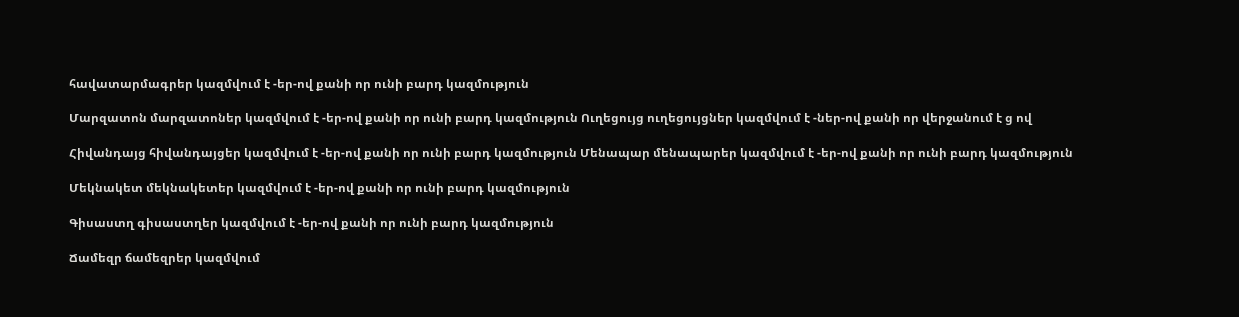հավատարմագրեր կազմվում է -եր-ով քանի որ ունի բարդ կազմություն

Մարզատոն մարզատոներ կազմվում է -եր-ով քանի որ ունի բարդ կազմություն Ուղեցույց ուղեցույցներ կազմվում է -ներ-ով քանի որ վերջանում է ց ով

Հիվանդայց հիվանդայցեր կազմվում է -եր-ով քանի որ ունի բարդ կազմություն Մենապար մենապարեր կազմվում է -եր-ով քանի որ ունի բարդ կազմություն

Մեկնակետ մեկնակետեր կազմվում է -եր-ով քանի որ ունի բարդ կազմություն

Գիսաստղ գիսաստղեր կազմվում է -եր-ով քանի որ ունի բարդ կազմություն

Ճամեզր ճամեզրեր կազմվում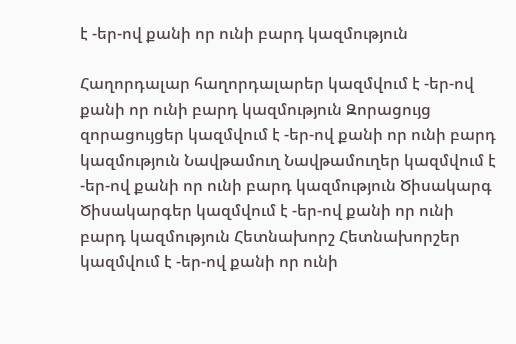է -եր-ով քանի որ ունի բարդ կազմություն

Հաղորդալար հաղորդալարեր կազմվում է -եր-ով քանի որ ունի բարդ կազմություն Զորացույց զորացույցեր կազմվում է -եր-ով քանի որ ունի բարդ կազմություն Նավթամուղ Նավթամուղեր կազմվում է -եր-ով քանի որ ունի բարդ կազմություն Ծիսակարգ Ծիսակարգեր կազմվում է -եր-ով քանի որ ունի բարդ կազմություն Հետնախորշ Հետնախորշեր կազմվում է -եր-ով քանի որ ունի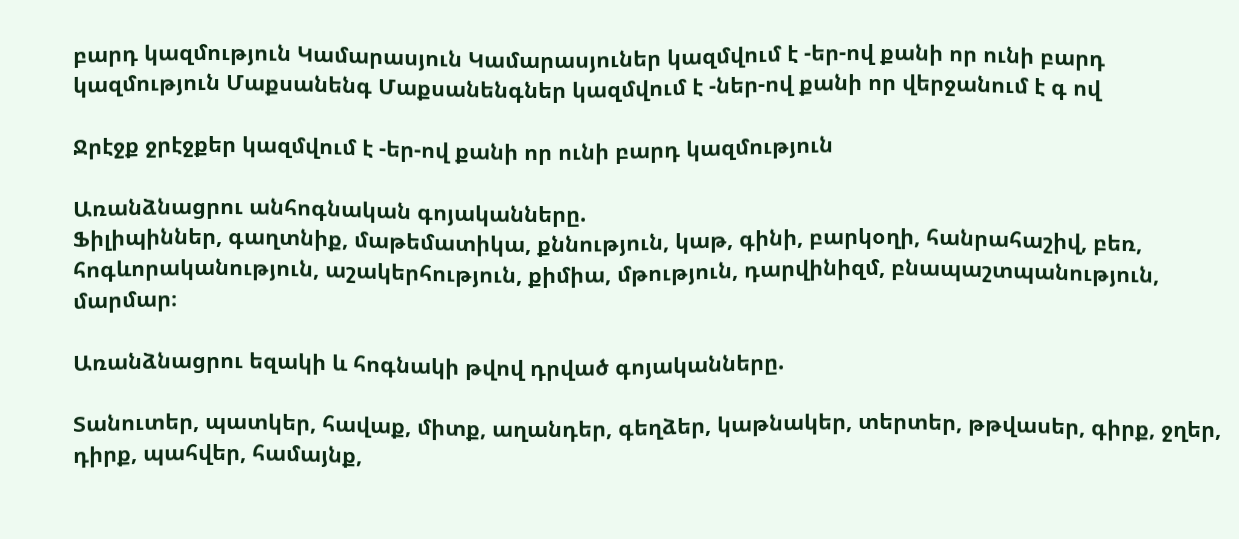բարդ կազմություն Կամարասյուն Կամարասյուներ կազմվում է -եր-ով քանի որ ունի բարդ կազմություն Մաքսանենգ Մաքսանենգներ կազմվում է -ներ-ով քանի որ վերջանում է գ ով

Ջրէջք ջրէջքեր կազմվում է -եր-ով քանի որ ունի բարդ կազմություն

Առանձնացրու անհոգնական գոյականները.
Ֆիլիպիններ, գաղտնիք, մաթեմատիկա, քննություն, կաթ, գինի, բարկօղի, հանրահաշիվ, բեռ, հոգևորականություն, աշակերհություն, քիմիա, մթություն, դարվինիզմ, բնապաշտպանություն, մարմար։

Առանձնացրու եզակի և հոգնակի թվով դրված գոյականները.

Տանուտեր, պատկեր, հավաք, միտք, աղանդեր, գեղձեր, կաթնակեր, տերտեր, թթվասեր, գիրք, ջղեր, դիրք, պահվեր, համայնք,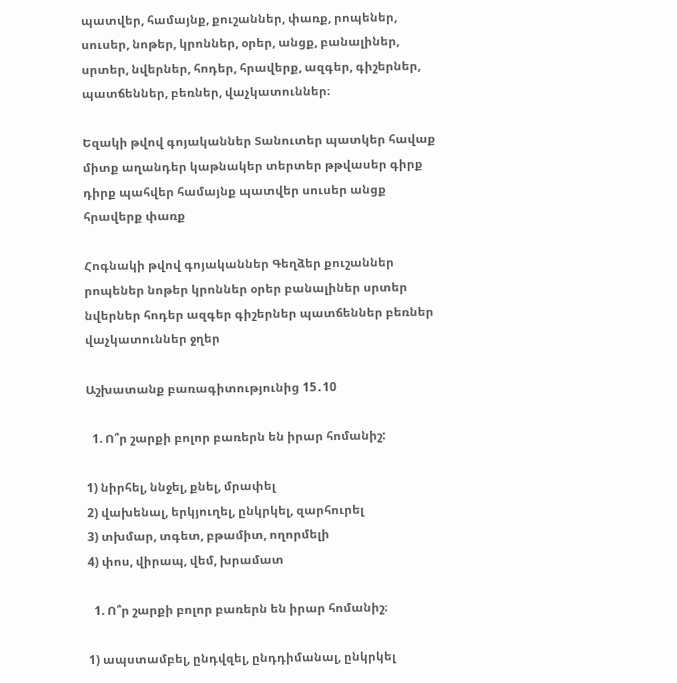պատվեր, համայնք, քուշաններ, փառք, րոպեներ, սուսեր, նոթեր, կրոններ, օրեր, անցք, բանալիներ, սրտեր, նվերներ, հոդեր, հրավերք, ազգեր, գիշերներ, պատճեններ, բեռներ, վաչկատուններ։

Եզակի թվով գոյականներ Տանուտեր պատկեր հավաք միտք աղանդեր կաթնակեր տերտեր թթվասեր գիրք դիրք պահվեր համայնք պատվեր սուսեր անցք հրավերք փառք

Հոգնակի թվով գոյականներ Գեղձեր քուշաններ րոպեներ նոթեր կրոններ օրեր բանալիներ սրտեր նվերներ հոդեր ազգեր գիշերներ պատճեններ բեռներ վաչկատուններ ջղեր

Աշխատանք բառագիտությունից 15․10

  1. Ո՞ր շարքի բոլոր բառերն են իրար հոմանիշ:

1) նիրհել, ննջել, քնել, մրափել
2) վախենալ, երկյուղել, ընկրկել, զարհուրել
3) տխմար, տգետ, բթամիտ, ողորմելի
4) փոս, վիրապ, վեմ, խրամատ

  1. Ո՞ր շարքի բոլոր բառերն են իրար հոմանիշ։

1) ապստամբել, ընդվզել, ընդդիմանալ, ընկրկել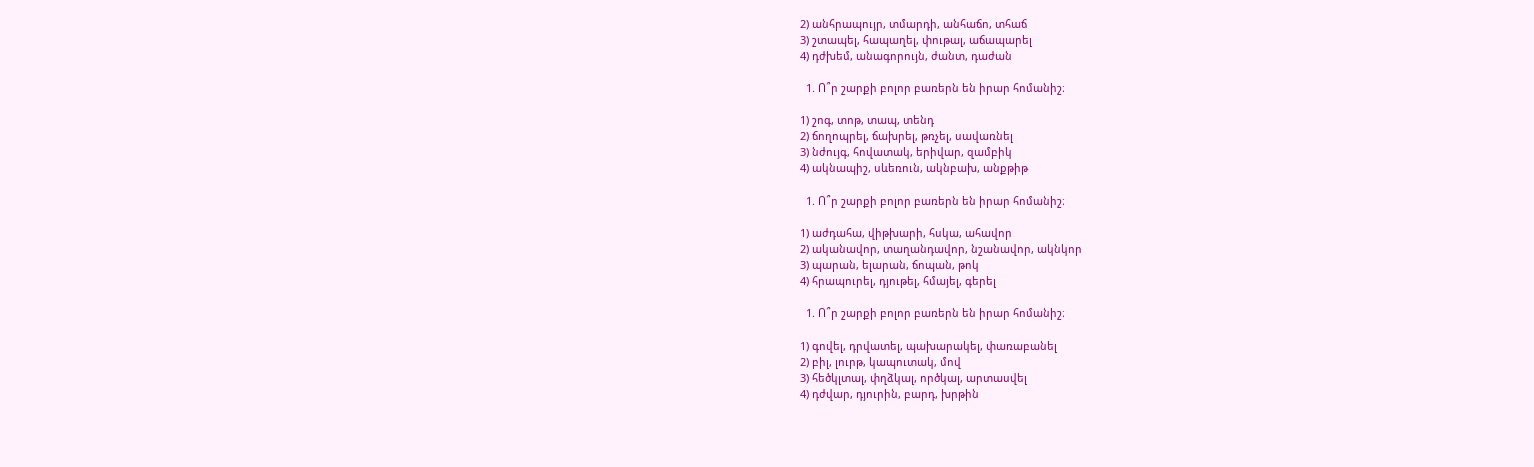2) անհրապույր, տմարդի, անհաճո, տհաճ
3) շտապել, հապաղել, փութալ, աճապարել
4) դժխեմ, անագորույն, ժանտ, դաժան

  1. Ո՞ր շարքի բոլոր բառերն են իրար հոմանիշ։

1) շոգ, տոթ, տապ, տենդ
2) ճողոպրել, ճախրել, թռչել, սավառնել
3) նժույգ, հովատակ, երիվար, զամբիկ
4) ակնապիշ, սևեռուն, ակնբախ, անքթիթ

  1. Ո՞ր շարքի բոլոր բառերն են իրար հոմանիշ։

1) աժդահա, վիթխարի, հսկա, ահավոր
2) ականավոր, տաղանդավոր, նշանավոր, ակնկոր
3) պարան, ելարան, ճոպան, թոկ
4) հրապուրել, դյութել, հմայել, գերել

  1. Ո՞ր շարքի բոլոր բառերն են իրար հոմանիշ։

1) գովել, դրվատել, պախարակել, փառաբանել
2) բիլ, լուրթ, կապուտակ, մով
3) հեծկլտալ, փղձկալ, ործկալ, արտասվել
4) դժվար, դյուրին, բարդ, խրթին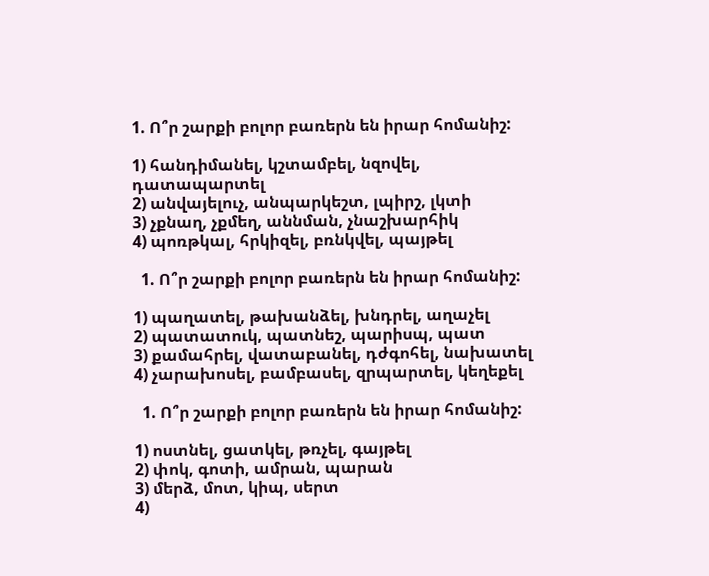1. Ո՞ր շարքի բոլոր բառերն են իրար հոմանիշ:

1) հանդիմանել, կշտամբել, նզովել, դատապարտել
2) անվայելուչ, անպարկեշտ, լպիրշ, լկտի
3) չքնաղ, չքմեղ, աննման, չնաշխարհիկ
4) պոռթկալ, հրկիզել, բռնկվել, պայթել

  1. Ո՞ր շարքի բոլոր բառերն են իրար հոմանիշ:

1) պաղատել, թախանձել, խնդրել, աղաչել
2) պատատուկ, պատնեշ, պարիսպ, պատ
3) քամահրել, վատաբանել, դժգոհել, նախատել
4) չարախոսել, բամբասել, զրպարտել, կեղեքել

  1. Ո՞ր շարքի բոլոր բառերն են իրար հոմանիշ:

1) ոստնել, ցատկել, թռչել, գայթել
2) փոկ, գոտի, ամրան, պարան
3) մերձ, մոտ, կիպ, սերտ
4)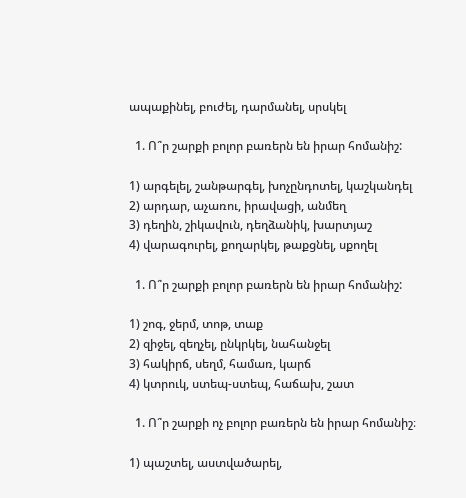ապաքինել, բուժել, դարմանել, սրսկել

  1. Ո՞ր շարքի բոլոր բառերն են իրար հոմանիշ:

1) արգելել, շանթարգել, խոչընդոտել, կաշկանդել
2) արդար, աչառու, իրավացի, անմեղ
3) դեղին, շիկավուն, դեղձանիկ, խարտյաշ
4) վարագուրել, քողարկել, թաքցնել, սքողել

  1. Ո՞ր շարքի բոլոր բառերն են իրար հոմանիշ:

1) շոգ, ջերմ, տոթ, տաք
2) զիջել, զեղչել, ընկրկել, նահանջել
3) հակիրճ, սեղմ, համառ, կարճ
4) կտրուկ, ստեպ-ստեպ, հաճախ, շատ

  1. Ո՞ր շարքի ոչ բոլոր բառերն են իրար հոմանիշ։

1) պաշտել, աստվածարել,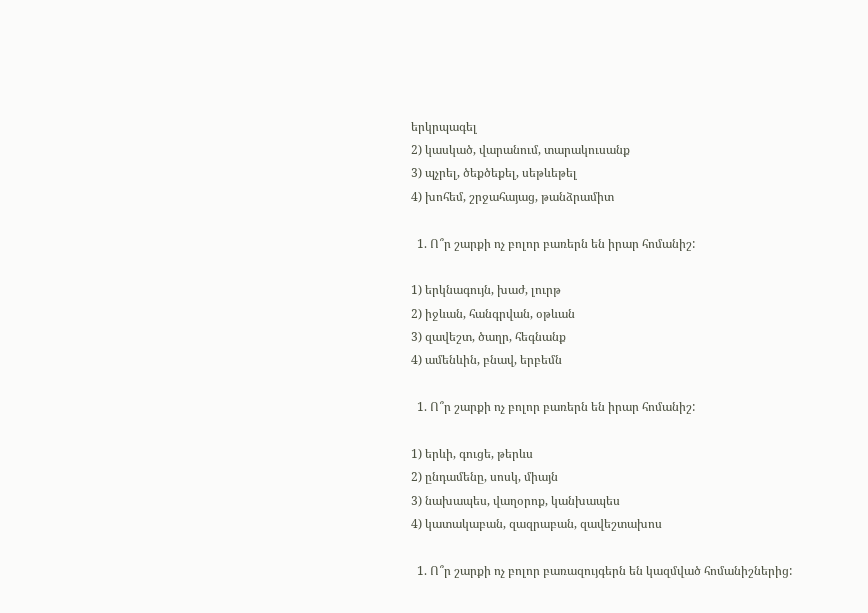երկրպագել
2) կասկած, վարանում, տարակուսանք
3) պչրել, ծեքծեքել, սեթևեթել
4) խոհեմ, շրջահայաց, թանձրամիտ

  1. Ո՞ր շարքի ոչ բոլոր բառերն են իրար հոմանիշ:

1) երկնագույն, խաժ, լուրթ
2) իջևան, հանգրվան, օթևան
3) զավեշտ, ծաղր, հեգնանք
4) ամենևին, բնավ, երբեմն

  1. Ո՞ր շարքի ոչ բոլոր բառերն են իրար հոմանիշ:

1) երևի, գուցե, թերևս
2) ընդամենը, սոսկ, միայն
3) նախապես, վաղօրոք, կանխապես
4) կատակաբան, զազրաբան, զավեշտախոս

  1. Ո՞ր շարքի ոչ բոլոր բառազույգերն են կազմված հոմանիշներից: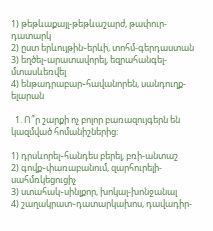1) թեթևաքայլ-թեթևաշարժ, թափուր-դատարկ
2) ըստ երևույթին֊երևի, տոհմ-գերդաստան
3) եղծել֊արատավորել, եզրահանգել-մտասևեռվել
4) ենթադրաբար֊հավանորեն, սանդուղք-ելարան

  1. Ո՞ր շարքի ոչ բոլոր բառազույգերն են կազմված հոմանիշներից:

1) դրսևորել֊հանդես բերել, բռի-անտաշ
2) գովք֊փառաբանում, զարհուրելի-սահմռկեցուցիչ
3) ստահակ֊սինլքոր, խոկալ-խոնջանալ
4) շաղակրատ֊դատարկախոս, դավադիր-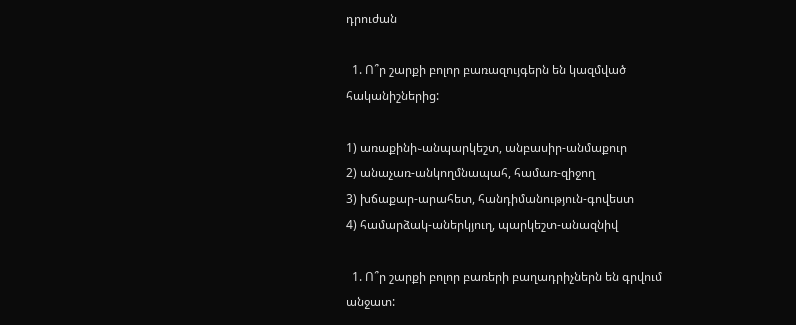դրուժան

  1. Ո՞ր շարքի բոլոր բառազույգերն են կազմված հականիշներից:

1) առաքինի֊անպարկեշտ, անբասիր-անմաքուր
2) անաչառ-անկողմնապահ, համառ-զիջող
3) խճաքար-արահետ, հանդիմանություն-գովեստ
4) համարձակ-աներկյուղ, պարկեշտ-անազնիվ

  1. Ո՞ր շարքի բոլոր բառերի բաղադրիչներն են գրվում անջատ: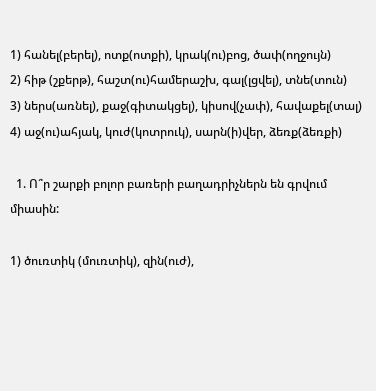1) հանել(բերել), ոտք(ոտքի), կրակ(ու)բոց, ծափ(ողջույն)
2) հիթ (շքերթ), հաշտ(ու)համերաշխ, գալ(լցվել), տնե(տուն)
3) ներս(առնել), քաջ(գիտակցել), կիսով(չափ), հավաքել(տալ)
4) աջ(ու)ահյակ, կուժ(կոտրուկ), սարն(ի)վեր, ձեռք(ձեռքի)

  1. Ո՞ր շարքի բոլոր բառերի բաղադրիչներն են գրվում միասին:

1) ծուռտիկ (մուռտիկ), զին(ուժ),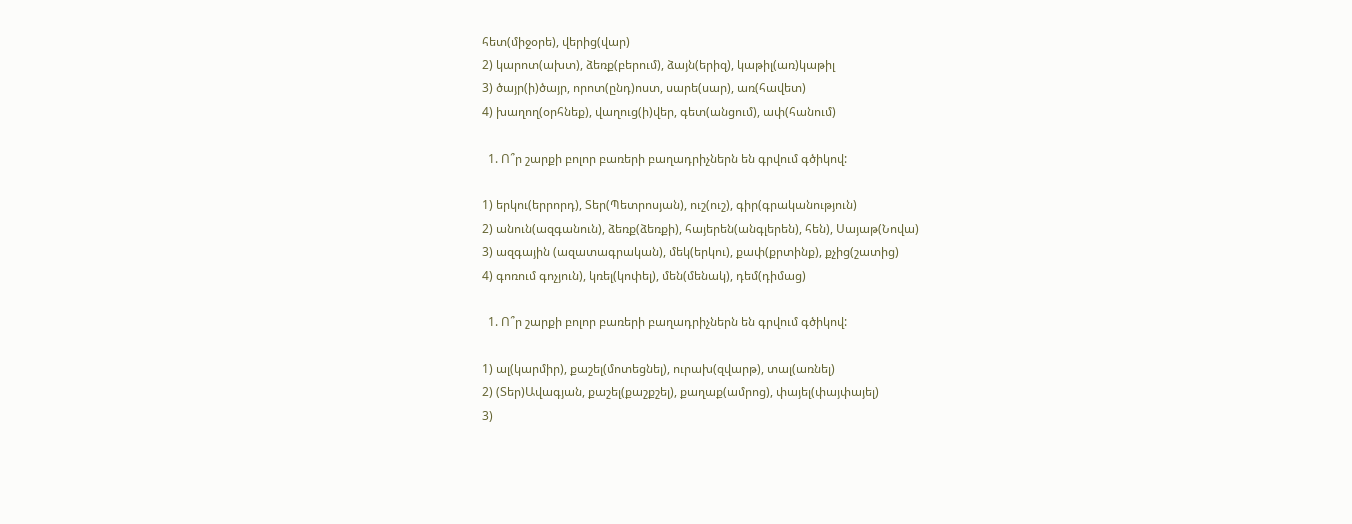հետ(միջօրե), վերից(վար)
2) կարոտ(ախտ), ձեռք(բերում), ձայն(երիզ), կաթիլ(առ)կաթիլ
3) ծայր(ի)ծայր, որոտ(ընդ)ոստ, սարե(սար), առ(հավետ)
4) խաղող(օրհնեք), վաղուց(ի)վեր, գետ(անցում), ափ(հանում)

  1. Ո՞ր շարքի բոլոր բառերի բաղադրիչներն են գրվում գծիկով:

1) երկու(երրորդ), Տեր(Պետրոսյան), ուշ(ուշ), գիր(գրականություն)
2) անուն(ազգանուն), ձեռք(ձեռքի), հայերեն(անգլերեն), հեն), Սայաթ(Նովա)
3) ազգային (ազատագրական), մեկ(երկու), քափ(քրտինք), քչից(շատից)
4) գոռում գոչյուն), կռել(կոփել), մեն(մենակ), դեմ(դիմաց)

  1. Ո՞ր շարքի բոլոր բառերի բաղադրիչներն են գրվում գծիկով:

1) ալ(կարմիր), քաշել(մոտեցնել), ուրախ(զվարթ), տալ(առնել)
2) (Տեր)Ավագյան, քաշել(քաշքշել), քաղաք(ամրոց), փայել(փայփայել)
3)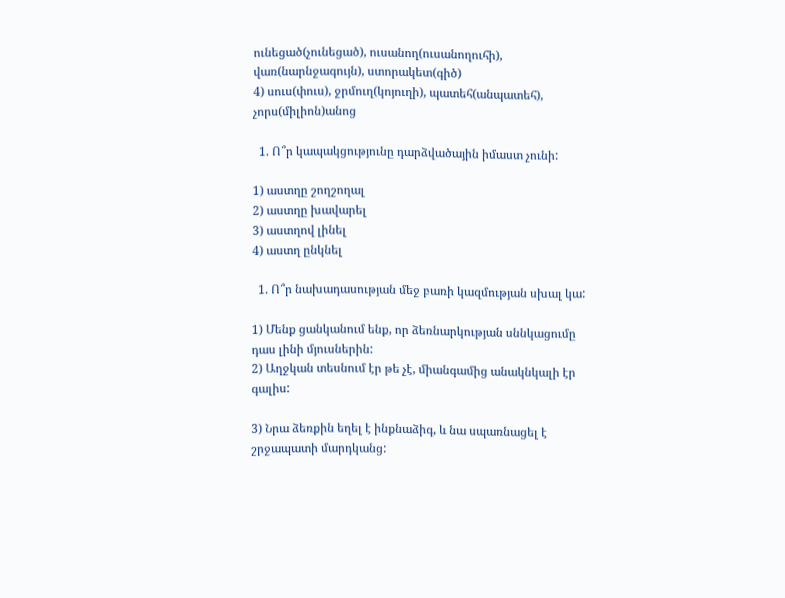ունեցած(չունեցած), ուսանող(ուսանողուհի), վառ(նարնջագույն), ստորակետ(գիծ)
4) սուս(փուս), ջրմուղ(կոյուղի), պատեհ(անպատեհ), չորս(միլիոն)անոց

  1. Ո՞ր կապակցությունը դարձվածային իմաստ չունի:

1) աստղը շողշողալ
2) աստղը խավարել
3) աստղով լինել
4) աստղ ընկնել

  1. Ո՞ր նախադասության մեջ բառի կազմության սխալ կա:

1) Մենք ցանկանում ենք, որ ձեռնարկության սննկացումը դաս լինի մյուսներին:
2) Աղջկան տեսնում էր թե չէ, միանգամից անակնկալի էր գալիս:

3) Նրա ձեռքին եղել է ինքնաձիգ, և նա սպառնացել է շրջապատի մարդկանց: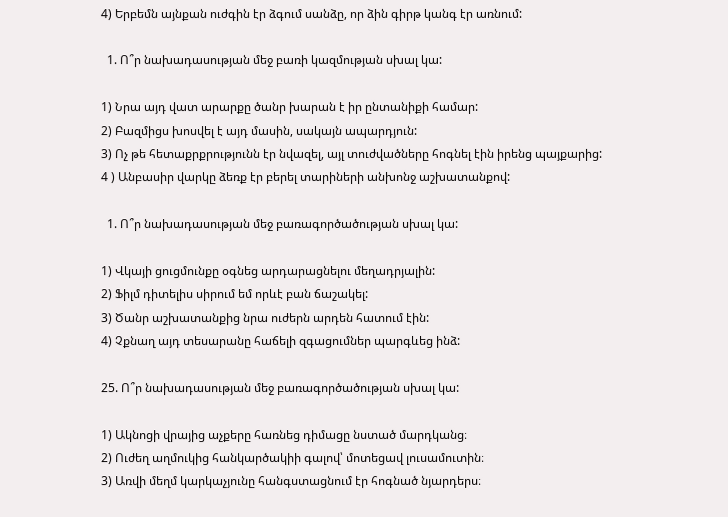4) Երբեմն այնքան ուժգին էր ձգում սանձը, որ ձին գիրթ կանգ էր առնում:

  1. Ո՞ր նախադասության մեջ բառի կազմության սխալ կա:

1) Նրա այդ վատ արարքը ծանր խարան է իր ընտանիքի համար:
2) Բազմիցս խոսվել է այդ մասին, սակայն ապարդյուն:
3) Ոչ թե հետաքրքրությունն էր նվազել, այլ տուժվածները հոգնել էին իրենց պայքարից:
4 ) Անբասիր վարկը ձեռք էր բերել տարիների անխոնջ աշխատանքով:

  1. Ո՞ր նախադասության մեջ բառագործածության սխալ կա:

1) Վկայի ցուցմունքը օգնեց արդարացնելու մեղադրյալին:
2) Ֆիլմ դիտելիս սիրում եմ որևէ բան ճաշակել:
3) Ծանր աշխատանքից նրա ուժերն արդեն հատում էին:
4) Չքնաղ այդ տեսարանը հաճելի զգացումներ պարգևեց ինձ:

25. Ո՞ր նախադասության մեջ բառագործածության սխալ կա:

1) Ակնոցի վրայից աչքերը հառնեց դիմացը նստած մարդկանց։
2) Ուժեղ աղմուկից հանկարծակիի գալով՝ մոտեցավ լուսամուտին։
3) Առվի մեղմ կարկաչյունը հանգստացնում էր հոգնած նյարդերս։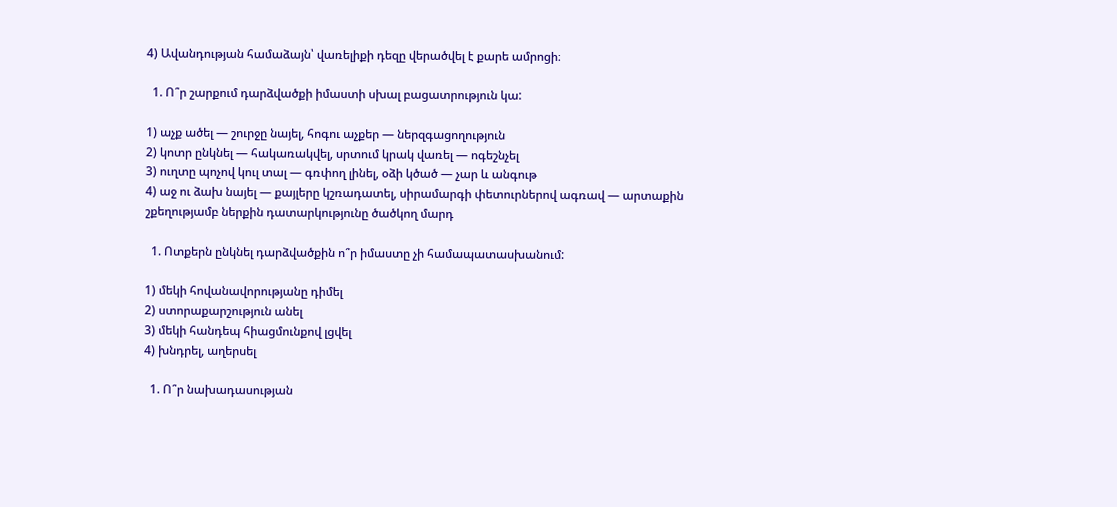4) Ավանդության համաձայն՝ վառելիքի դեզը վերածվել է քարե ամրոցի։

  1. Ո՞ր շարքում դարձվածքի իմաստի սխալ բացատրություն կա:

1) աչք ածել — շուրջը նայել, հոգու աչքեր — ներզգացողություն
2) կոտր ընկնել — հակառակվել, սրտում կրակ վառել — ոգեշնչել
3) ուղտը պոչով կուլ տալ — գռփող լինել, օձի կծած — չար և անգութ
4) աջ ու ձախ նայել — քայլերը կշռադատել, սիրամարգի փետուրներով ագռավ — արտաքին շքեղությամբ ներքին դատարկությունը ծածկող մարդ

  1. Ոտքերն ընկնել դարձվածքին ո՞ր իմաստը չի համապատասխանում:

1) մեկի հովանավորությանը դիմել
2) ստորաքարշություն անել
3) մեկի հանդեպ հիացմունքով լցվել
4) խնդրել, աղերսել

  1. Ո՞ր նախադասության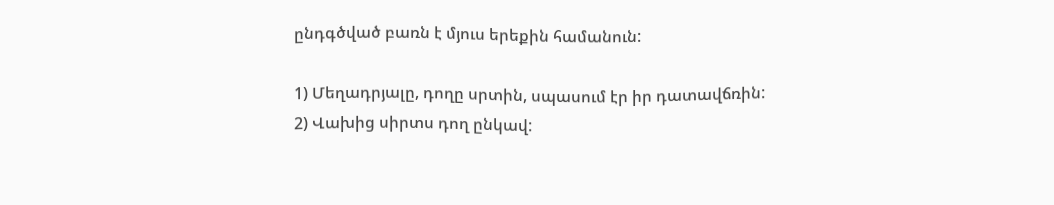ընդգծված բառն է մյուս երեքին համանուն:

1) Մեղադրյալը, դողը սրտին, սպասում էր իր դատավճռին:
2) Վախից սիրտս դող ընկավ: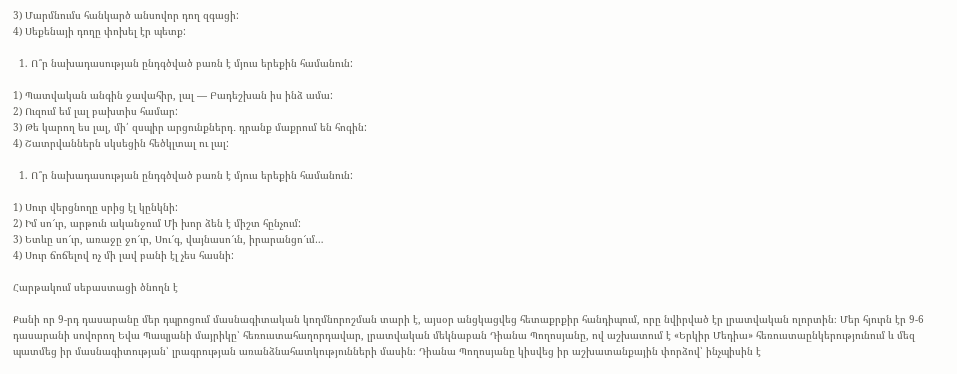3) Մարմնումս հանկարծ անսովոր դող զգացի:
4) Սեքենայի դողը փոխել էր պետք:

  1. Ո՞ր նախադասության ընդգծված բառն է մյուս երեքին համանուն:

1) Պատվական անգին ջավահիր, լալ — Բադեշխան իս ինձ ամա:
2) Ուզում եմ լալ բախտիս համար:
3) Թե կարող ես լալ, մի՛ զսպիր արցունքներդ․ դրանք մաքրում են հոգին:
4) Շատրվաններն սկսեցին հեծկլտալ ու լալ:

  1. Ո՞ր նախադասության ընդգծված բառն է մյուս երեքին համանուն:

1) Սուր վերցնողը սրից էլ կընկնի:
2) Իմ սո՜ւր, արթուն ականջում Մի խոր ձեն է միշտ հընչում:
3) Ետևը սո՜ւր, առաջը ջո՜ւր, Սու՜գ, վայնասո՜ւն, իրարանցո՜ւմ…
4) Սուր ճոճելով ոչ մի լավ բանի էլ չես հասնի:

Հարթակում սեբաստացի ծնողն է

Քանի որ 9-րդ դասարանը մեր դպրոցում մասնագիտական կողմնորոշման տարի է, այսօր անցկացվեց հետաքրքիր հանդիպում, որը նվիրված էր լրատվական ոլորտին։ Մեր հյուրն էր 9-6 դասարանի սովորող Եվա Պապյանի մայրիկը՝ հեռուստահաղորդավար, լրատվական մեկնաբան Դիանա Պողոսյանը, ով աշխատում է «Երկիր Մեդիա» հեռուստաընկերությունում և մեզ պատմեց իր մասնագիտության՝ լրագրության առանձնահատկությունների մասին։ Դիանա Պողոսյանը կիսվեց իր աշխատանքային փորձով՝ ինչպիսին է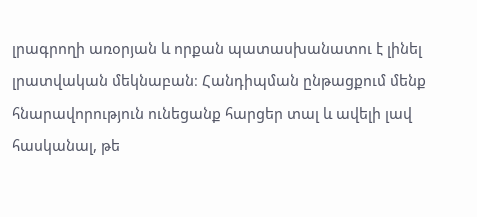լրագրողի առօրյան և որքան պատասխանատու է լինել լրատվական մեկնաբան։ Հանդիպման ընթացքում մենք հնարավորություն ունեցանք հարցեր տալ և ավելի լավ հասկանալ, թե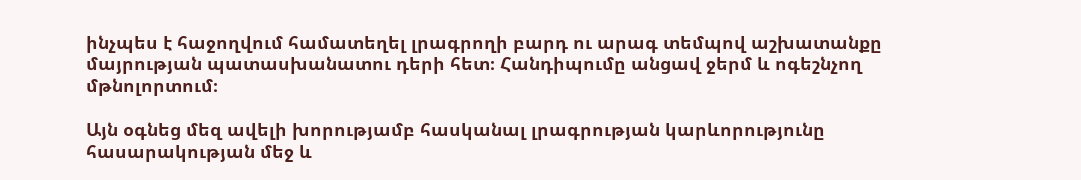ինչպես է հաջողվում համատեղել լրագրողի բարդ ու արագ տեմպով աշխատանքը մայրության պատասխանատու դերի հետ։ Հանդիպումը անցավ ջերմ և ոգեշնչող մթնոլորտում։

Այն օգնեց մեզ ավելի խորությամբ հասկանալ լրագրության կարևորությունը հասարակության մեջ և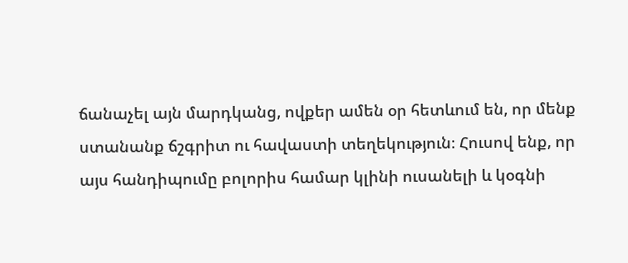ճանաչել այն մարդկանց, ովքեր ամեն օր հետևում են, որ մենք ստանանք ճշգրիտ ու հավաստի տեղեկություն։ Հուսով ենք, որ այս հանդիպումը բոլորիս համար կլինի ուսանելի և կօգնի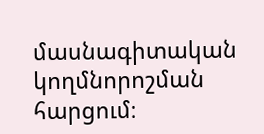մասնագիտական կողմնորոշման հարցում։